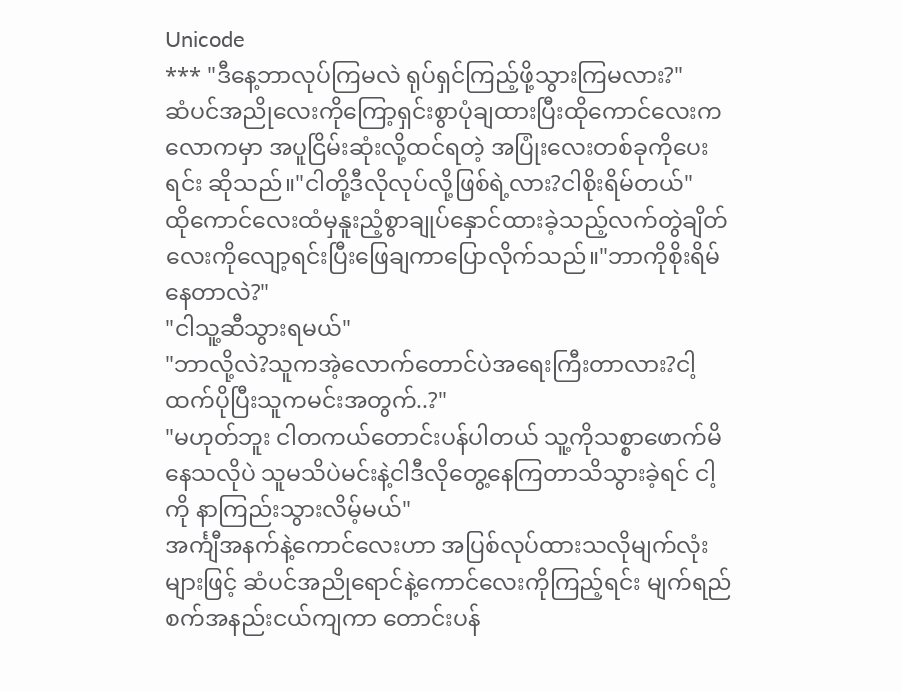Unicode
*** "ဒီနေ့ဘာလုပ်ကြမလဲ ရုပ်ရှင်ကြည့်ဖို့သွားကြမလား?"
ဆံပင်အညိုလေးကိုကြော့ရှင်းစွာပုံချထားပြီးထိုကောင်လေးက လောကမှာ အပူငြိမ်းဆုံးလို့ထင်ရတဲ့ အပြုံးလေးတစ်ခုကိုပေးရင်း ဆိုသည်။"ငါတို့ဒီလိုလုပ်လို့ဖြစ်ရဲ့လား?ငါစိုးရိမ်တယ်"
ထိုကောင်လေးထံမှနူးညံ့စွာချုပ်နှောင်ထားခဲ့သည့်လက်တွဲချိတ်လေးကိုလျော့ရင်းပြီးဖြေချကာပြောလိုက်သည်။"ဘာကိုစိုးရိမ်နေတာလဲ?"
"ငါသူ့ဆီသွားရမယ်"
"ဘာလို့လဲ?သူကအဲ့လောက်တောင်ပဲအရေးကြီးတာလား?ငါ့ထက်ပိုပြီးသူကမင်းအတွက်..?"
"မဟုတ်ဘူး ငါတကယ်တောင်းပန်ပါတယ် သူ့ကိုသစ္စာဖောက်မိနေသလိုပဲ သူမသိပဲမင်းနဲ့ငါဒီလိုတွေ့နေကြတာသိသွားခဲ့ရင် ငါ့ကို နာကြည်းသွားလိမ့်မယ်"
အင်္ကျီအနက်နဲ့ကောင်လေးဟာ အပြစ်လုပ်ထားသလိုမျက်လုံးများဖြင့် ဆံပင်အညိုရောင်နဲ့ကောင်လေးကိုကြည့်ရင်း မျက်ရည်စက်အနည်းငယ်ကျကာ တောင်းပန်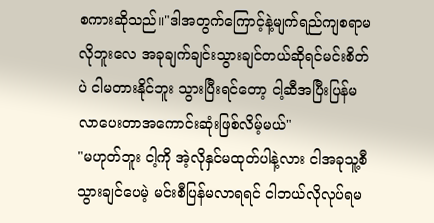စကားဆိုသည်။"ဒါအတွက်ကြောင့်နဲ့မျက်ရည်ကျစရာမလိုဘူးလေ အခုချက်ချင်းသွားချင်တယ်ဆိုရင်မင်းစိတ်ပဲ ငါမတားနိုင်ဘူး သွားပြီးရင်တော့ ငါ့ဆီအပြီးပြန်မလာပေးတာအကောင်းဆုံးဖြစ်လိမ့်မယ်"
"မဟုတ်ဘူး ငါ့ကို အဲ့လိုနှင်မထုတ်ပါနဲ့လား ငါအခုသူ့စီသွားချင်ပေမဲ့ မင်းစီပြန်မလာရရင် ငါဘယ်လိုလုပ်ရမ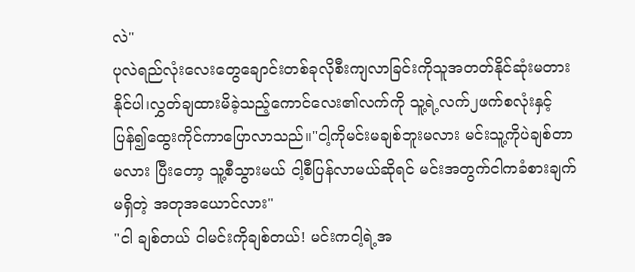လဲ"
ပုလဲရည်လုံးလေးတွေချောင်းတစ်ခုလိုစီးကျလာခြင်းကိုသူအတတ်နိုင်ဆုံးမတားနိုင်ပါ၊လွှတ်ချထားမိခဲ့သည့်ကောင်လေး၏လက်ကို သူ့ရဲ့လက်၂ဖက်စလုံးနှင့်ပြန်၍ထွေးကိုင်ကာပြောလာသည်။"ငါ့ကိုမင်းမချစ်ဘူးမလား မင်းသူ့ကိုပဲချစ်တာမလား ပြီးတော့ သူ့စီသွားမယ် ငါ့စီပြန်လာမယ်ဆိုရင် မင်းအတွက်ငါကခံစားချက်မရှိတဲ့ အတုအယောင်လား"
"ငါ ချစ်တယ် ငါမင်းကိုချစ်တယ်! မင်းကငါ့ရဲ့အ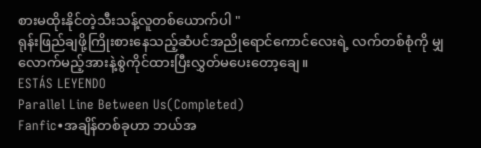စားမထိုးနိုင်တဲ့သီးသန့်လူတစ်ယောက်ပါ "
ရုန်းဖြည်ချဖို့ကြိုးစားနေသည့်ဆံပင်အညိုရောင်ကောင်လေးရဲ့ လက်တစ်စုံကို မျှလောက်မည့်အားနဲ့စွဲကိုင်ထားပြီးလွှတ်မပေးတော့ချေ။
ESTÁS LEYENDO
Parallel Line Between Us(Completed)
Fanfic•အချိန်တစ်ခုဟာ ဘယ်အ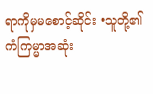ရာကိုမှမစောင့်ဆိုင်း •သူတို့၏ကံကြမ္မာအဆုံး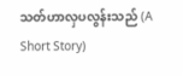သတ်ဟာလှပလွန်းသည် (A Short Story)